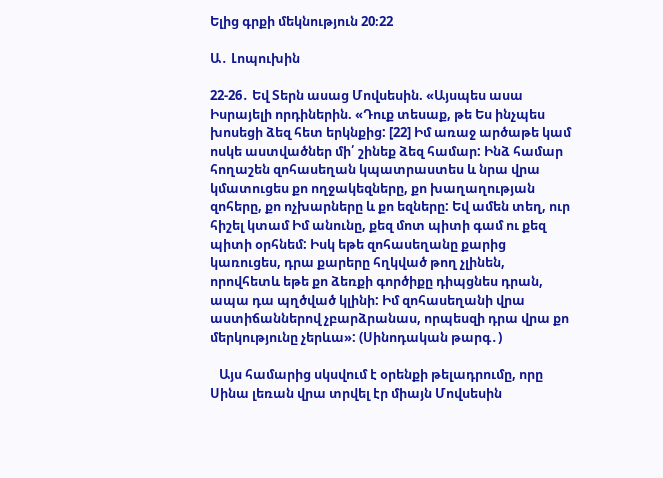Ելից գրքի մեկնություն 20։22

Ա․ Լոպուխին

22-26․ Եվ Տերն ասաց Մովսեսին. «Այսպես ասա Իսրայելի որդիներին. «Դուք տեսաք, թե Ես ինչպես խոսեցի ձեզ հետ երկնքից: [22] Իմ առաջ արծաթե կամ ոսկե աստվածներ մի՛ շինեք ձեզ համար: Ինձ համար հողաշեն զոհասեղան կպատրաստես և նրա վրա կմատուցես քո ողջակեզները, քո խաղաղության զոհերը, քո ոչխարները և քո եզները: Եվ ամեն տեղ, ուր հիշել կտամ Իմ անունը, քեզ մոտ պիտի գամ ու քեզ պիտի օրհնեմ: Իսկ եթե զոհասեղանը քարից կառուցես, դրա քարերը հղկված թող չլինեն, որովհետև եթե քո ձեռքի գործիքը դիպցնես դրան, ապա դա պղծված կլինի: Իմ զոհասեղանի վրա աստիճաններով չբարձրանաս, որպեսզի դրա վրա քո մերկությունը չերևա»: (Սինոդական թարգ․)

   Այս համարից սկսվում է օրենքի թելադրումը, որը Սինա լեռան վրա տրվել էր միայն Մովսեսին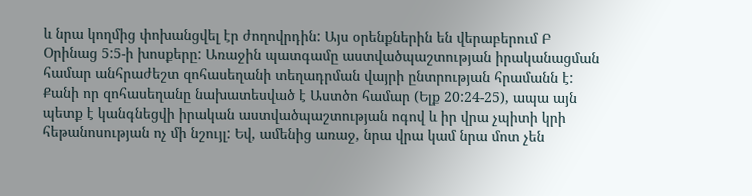և նրա կողմից փոխանցվել էր ժողովրդին: Այս օրենքներին են վերաբերում Բ Օրինաց 5:5-ի խոսքերը: Առաջին պատգամը աստվածպաշտության իրականացման համար անհրաժեշտ զոհասեղանի տեղադրման վայրի ընտրության հրամանն է: Քանի որ զոհասեղանը նախատեսված է Աստծո համար (Ելք 20:24-25), ապա այն պետք է կանգնեցվի իրական աստվածպաշտության ոգով և իր վրա չպիտի կրի հեթանոսության ոչ մի նշույլ: Եվ, ամենից առաջ, նրա վրա կամ նրա մոտ չեն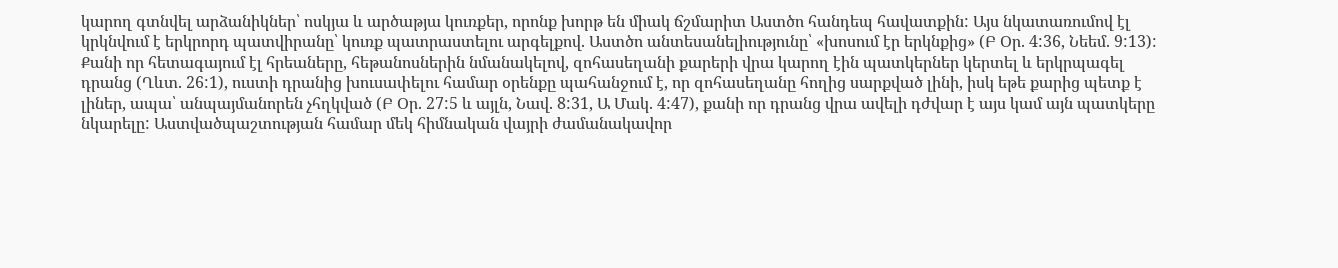կարող գտնվել արձանիկներ՝ ոսկյա և արծաթյա կուռքեր, որոնք խորթ են միակ ճշմարիտ Աստծո հանդեպ հավատքին: Այս նկատառումով էլ կրկնվում է երկրորդ պատվիրանը՝ կուռք պատրաստելու արգելքով. Աստծո անտեսանելիությունը՝ «խոսում էր երկնքից» (Բ Օր. 4:36, Նեեմ. 9:13): Քանի որ հետագայում էլ հրեաները, հեթանոսներին նմանակելով, զոհասեղանի քարերի վրա կարող էին պատկերներ կերտել և երկրպագել դրանց (Ղևտ. 26:1), ուստի դրանից խուսափելու համար օրենքը պահանջում է, որ զոհասեղանը հողից սարքված լինի, իսկ եթե քարից պետք է լիներ, ապա՝ անպայմանորեն չհղկված (Բ Օր. 27:5 և այլն, Նավ. 8:31, Ա Մակ. 4:47), քանի որ դրանց վրա ավելի դժվար է այս կամ այն պատկերը նկարելը: Աստվածպաշտության համար մեկ հիմնական վայրի ժամանակավոր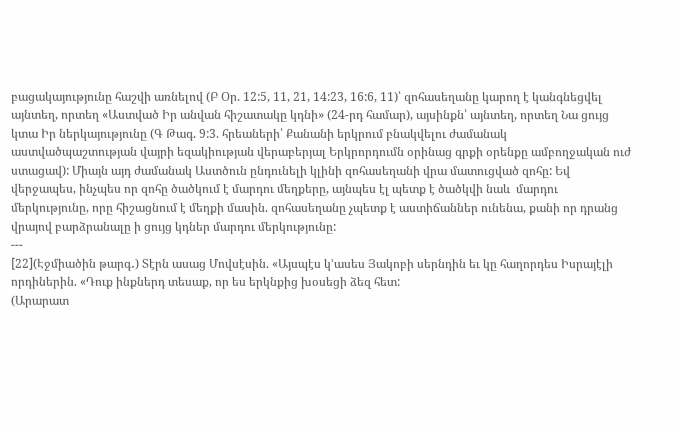բացակայությունը հաշվի առնելով (Բ Օր. 12:5, 11, 21, 14:23, 16:6, 11)՝ զոհասեղանը կարող է կանգնեցվել այնտեղ, որտեղ «Աստված Իր անվան հիշատակը կդնի» (24-րդ համար), այսինքն՝ այնտեղ, որտեղ Նա ցույց կտա Իր ներկայությունը (Գ Թագ. 9:3. հրեաների՝ Քանանի երկրում բնակվելու ժամանակ աստվածպաշտության վայրի եզակիության վերաբերյալ Երկրորդումն օրինաց գրքի օրենքը ամբողջական ուժ ստացավ): Միայն այդ ժամանակ Աստծուն ընդունելի կլինի զոհասեղանի վրա մատուցված զոհը: Եվ վերջապես, ինչպես որ զոհը ծածկում է մարդու մեղքերը, այնպես էլ պետք է ծածկվի նաև  մարդու մերկությունը, որը հիշացնում է մեղքի մասին. զոհասեղանը չպետք է աստիճաններ ունենա, քանի որ դրանց վրայով բարձրանալը ի ցույց կդներ մարդու մերկությունը:
---
[22](Էջմիածին թարգ․) Տէրն ասաց Մովսէսին. «Այսպէս կ՚ասես Յակոբի սերնդին եւ կը հաղորդես Իսրայէլի որդիներին. «Դուք ինքներդ տեսաք, որ ես երկնքից խօսեցի ձեզ հետ:
(Արարատ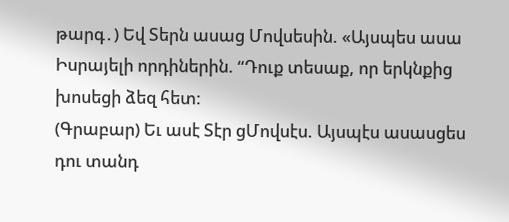թարգ․) Եվ Տերն ասաց Մովսեսին. «Այսպես ասա Իսրայելի որդիներին. “Դուք տեսաք, որ երկնքից խոսեցի ձեզ հետ:
(Գրաբար) Եւ ասէ Տէր ցՄովսէս. Այսպէս ասասցես դու տանդ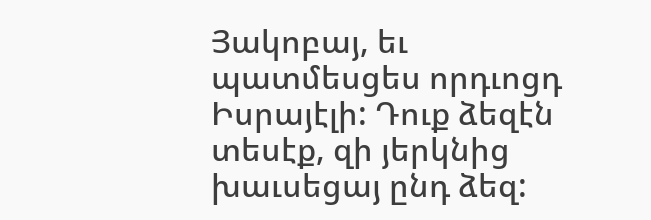Յակոբայ, եւ պատմեսցես որդւոցդ Իսրայէլի: Դուք ձեզէն տեսէք, զի յերկնից խաւսեցայ ընդ ձեզ: